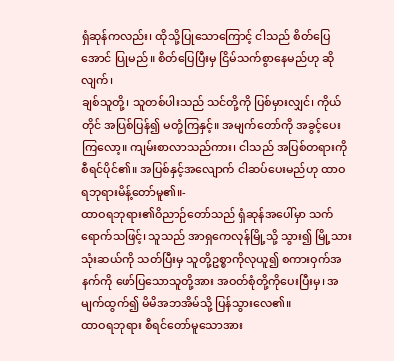ရှံဆုန်ကလည်း၊ ထိုသို့ပြုသောကြောင့် ငါသည် စိတ်ပြေအောင် ပြုမည်။ စိတ်ပြေပြီးမှ ငြိမ်သက်စွာနေမည်ဟု ဆိုလျက်၊
ချစ်သူတို့၊ သူတစ်ပါးသည် သင်တို့ကို ပြစ်မှားလျှင်၊ ကိုယ်တိုင် အပြစ်ပြန်၍ မတုံ့ကြနှင့်။ အမျက်တော်ကို အခွင့်ပေးကြလော့။ ကျမ်းစာလာသည်ကား၊ ငါသည် အပြစ်တရားကို စီရင်ပိုင်၏။ အပြစ်နှင့်အလျောက် ငါဆပ်ပေးမည်ဟု ထာဝရဘုရားမိန့်တော်မူ၏။-
ထာဝရဘုရား၏ဝိညာဉ်တော်သည် ရှံဆုန်အပေါ်မှာ သက်ရောက်သဖြင့်၊ သူသည် အာရှကေလုန်မြို့သို့ သွား၍ မြို့သားသုံးဆယ်ကို သတ်ပြီးမှ သူတို့ဥစ္စာကိုလုယူ၍ စကားဝှက်အနက်ကို ဖော်ပြသောသူတို့အား အဝတ်စုံတို့ကိုပေးပြီးမှ၊ အမျက်ထွက်၍ မိမိအဘအိမ်သို့ ပြန်သွားလေ၏။
ထာဝရဘုရား စီရင်တော်မူသောအား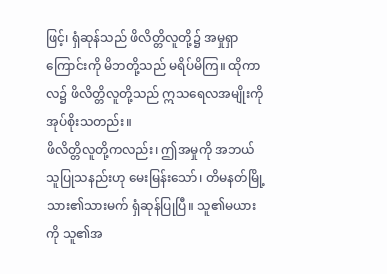ဖြင့်၊ ရှံဆုန်သည် ဖိလိတ္တိလူတို့၌ အမှုရှာကြောင်းကို မိဘတို့သည် မရိပ်မိကြ။ ထိုကာလ၌ ဖိလိတ္တိလူတို့သည် ဣသရေလအမျိုးကို အုပ်စိုးသတည်း။
ဖိလိတ္တိလူတို့ကလည်း၊ ဤအမှုကို အဘယ်သူပြုသနည်းဟု မေးမြန်းသော်၊ တိမနတ်မြို့သား၏သားမက် ရှံဆုန်ပြုပြီ။ သူ၏မယားကို သူ၏အ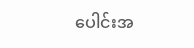ပေါင်းအ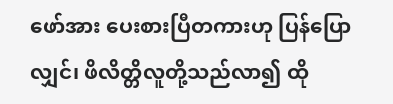ဖော်အား ပေးစားပြီတကားဟု ပြန်ပြောလျှင်၊ ဖိလိတ္တိလူတို့သည်လာ၍ ထို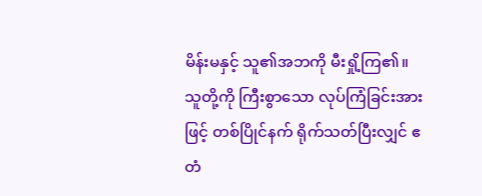မိန်းမနှင့် သူ၏အဘကို မီးရှို့ကြ၏။
သူတို့ကို ကြီးစွာသော လုပ်ကြံခြင်းအားဖြင့် တစ်ပြိုင်နက် ရိုက်သတ်ပြီးလျှင် ဧတံ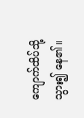ကျောက်ထိပ်သို့ သွား၍ နေ၏။